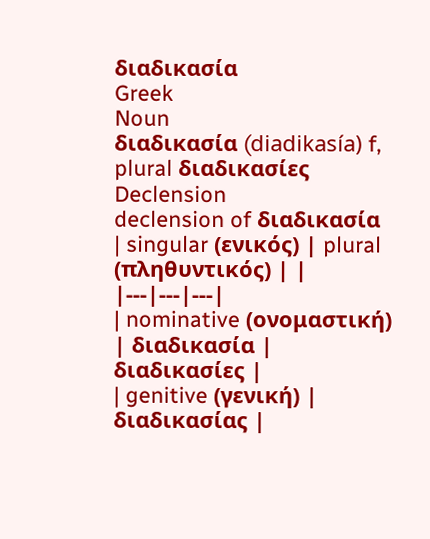διαδικασία
Greek
Noun
διαδικασία (diadikasía) f, plural διαδικασίες
Declension
declension of διαδικασία
| singular (ενικός) | plural (πληθυντικός) | |
|---|---|---|
| nominative (ονομαστική) | διαδικασία | διαδικασίες |
| genitive (γενική) | διαδικασίας |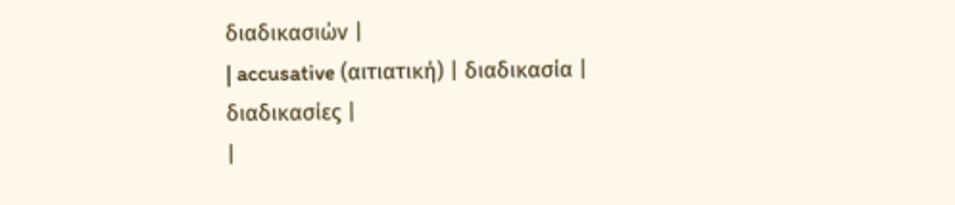διαδικασιών |
| accusative (αιτιατική) | διαδικασία | διαδικασίες |
|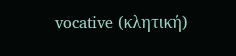vocative (κλητική)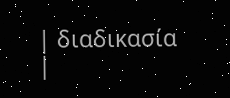| διαδικασία |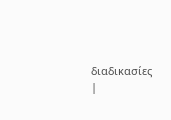διαδικασίες |